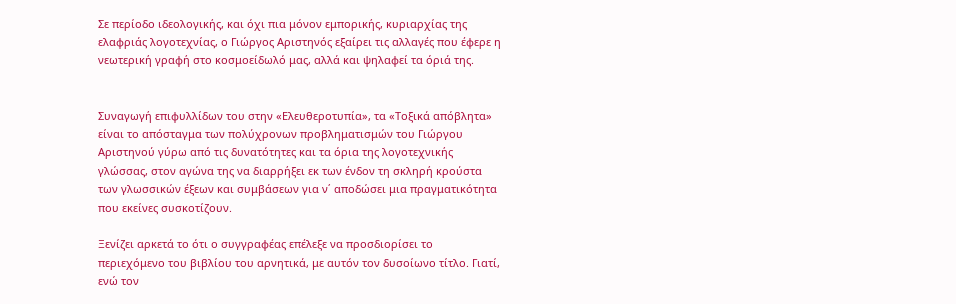Σε περίοδο ιδεολογικής, και όχι πια μόνον εμπορικής, κυριαρχίας της ελαφριάς λογοτεχνίας, ο Γιώργος Αριστηνός εξαίρει τις αλλαγές που έφερε η νεωτερική γραφή στο κοσμοείδωλό μας, αλλά και ψηλαφεί τα όριά της.


Συναγωγή επιφυλλίδων του στην «Ελευθεροτυπία», τα «Τοξικά απόβλητα» είναι το απόσταγμα των πολύχρονων προβληματισμών του Γιώργου Αριστηνού γύρω από τις δυνατότητες και τα όρια της λογοτεχνικής γλώσσας, στον αγώνα της να διαρρήξει εκ των ένδον τη σκληρή κρούστα των γλωσσικών έξεων και συμβάσεων για ν΄ αποδώσει μια πραγματικότητα που εκείνες συσκοτίζουν.

Ξενίζει αρκετά το ότι ο συγγραφέας επέλεξε να προσδιορίσει το περιεχόμενο του βιβλίου του αρνητικά, με αυτόν τον δυσοίωνο τίτλο. Γιατί, ενώ τον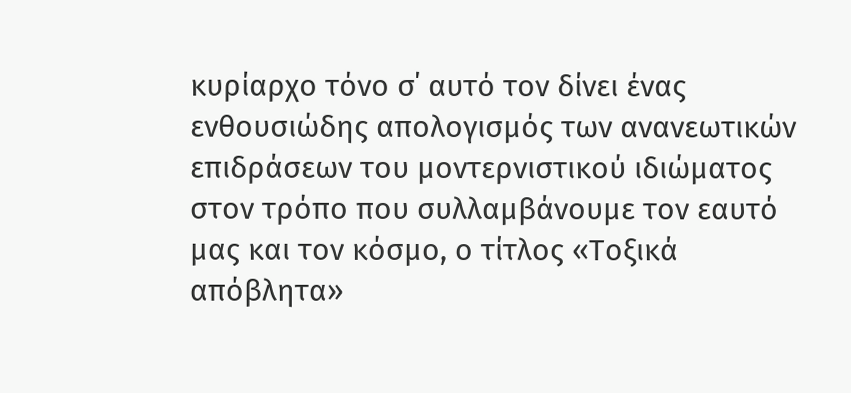κυρίαρχο τόνο σ΄ αυτό τον δίνει ένας ενθουσιώδης απολογισμός των ανανεωτικών επιδράσεων του μοντερνιστικού ιδιώματος στον τρόπο που συλλαμβάνουμε τον εαυτό μας και τον κόσμο, ο τίτλος «Τοξικά απόβλητα»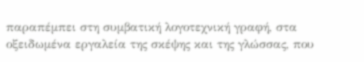παραπέμπει στη συμβατική λογοτεχνική γραφή, στα οξειδωμένα εργαλεία της σκέψης και της γλώσσας, που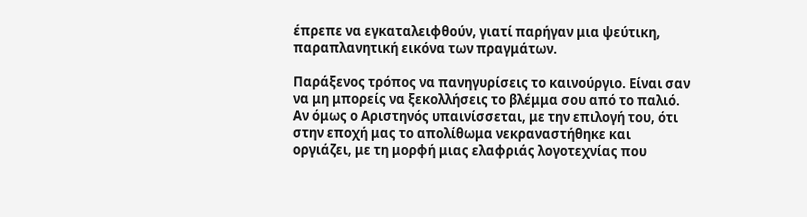έπρεπε να εγκαταλειφθούν, γιατί παρήγαν μια ψεύτικη, παραπλανητική εικόνα των πραγμάτων.

Παράξενος τρόπος να πανηγυρίσεις το καινούργιο. Είναι σαν να μη μπορείς να ξεκολλήσεις το βλέμμα σου από το παλιό. Αν όμως ο Αριστηνός υπαινίσσεται, με την επιλογή του, ότι στην εποχή μας το απολίθωμα νεκραναστήθηκε και οργιάζει, με τη μορφή μιας ελαφριάς λογοτεχνίας που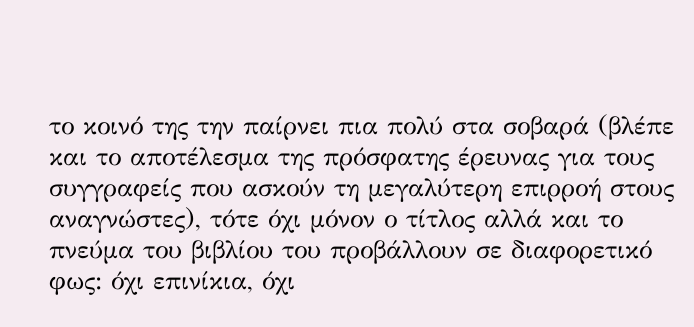το κοινό της την παίρνει πια πολύ στα σοβαρά (βλέπε και το αποτέλεσμα της πρόσφατης έρευνας για τους συγγραφείς που ασκούν τη μεγαλύτερη επιρροή στους αναγνώστες), τότε όχι μόνον ο τίτλος αλλά και το πνεύμα του βιβλίου του προβάλλουν σε διαφορετικό φως: όχι επινίκια, όχι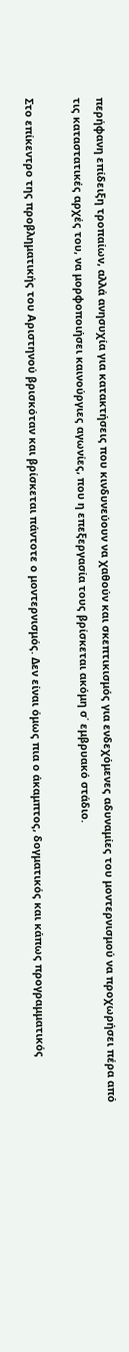περήφανη επίδειξη τροπαίων, αλλά ανησυχία για κατακτήσεις που κινδυνεύουν να χαθούν και σκεπτικισμός για ενδεχόμενες αδυναμίες του μοντερνισμού να προχωρήσει πέρα από τις καταστατικές αρχές του, να μορφοποιήσει καινούργιες αγωνίες, που η επεξεργασία τους βρίσκεται ακόμη σ΄ εμβρυακό στάδιο.

Στο επίκεντρο της προβληματικής του Αριστηνού βρισκόταν και βρίσκεται πάντοτε ο μοντερνισμός. Δεν είναι όμως πια ο άκαμπτος, δογματικός και κάπως προγραμματικός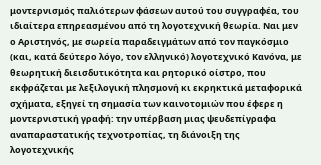μοντερνισμός παλιότερων φάσεων αυτού του συγγραφέα, του ιδιαίτερα επηρεασμένου από τη λογοτεχνική θεωρία. Ναι μεν ο Αριστηνός, με σωρεία παραδειγμάτων από τον παγκόσμιο (και, κατά δεύτερο λόγο, τον ελληνικό) λογοτεχνικό Κανόνα, με θεωρητική διεισδυτικότητα και ρητορικό οίστρο, που εκφράζεται με λεξιλογική πλησμονή κι εκρηκτικά μεταφορικά σχήματα, εξηγεί τη σημασία των καινοτομιών που έφερε η μοντερνιστική γραφή: την υπέρβαση μιας ψευδεπίγραφα αναπαραστατικής τεχνοτροπίας, τη διάνοιξη της λογοτεχνικής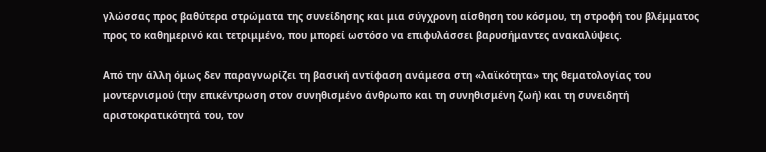γλώσσας προς βαθύτερα στρώματα της συνείδησης και μια σύγχρονη αίσθηση του κόσμου, τη στροφή του βλέμματος προς το καθημερινό και τετριμμένο, που μπορεί ωστόσο να επιφυλάσσει βαρυσήμαντες ανακαλύψεις.

Από την άλλη όμως δεν παραγνωρίζει τη βασική αντίφαση ανάμεσα στη «λαϊκότητα» της θεματολογίας του μοντερνισμού (την επικέντρωση στον συνηθισμένο άνθρωπο και τη συνηθισμένη ζωή) και τη συνειδητή αριστοκρατικότητά του, τον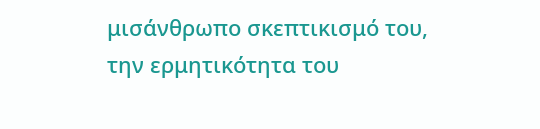μισάνθρωπο σκεπτικισμό του, την ερμητικότητα του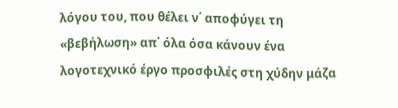λόγου του, που θέλει ν΄ αποφύγει τη «βεβήλωση» απ΄ όλα όσα κάνουν ένα λογοτεχνικό έργο προσφιλές στη χύδην μάζα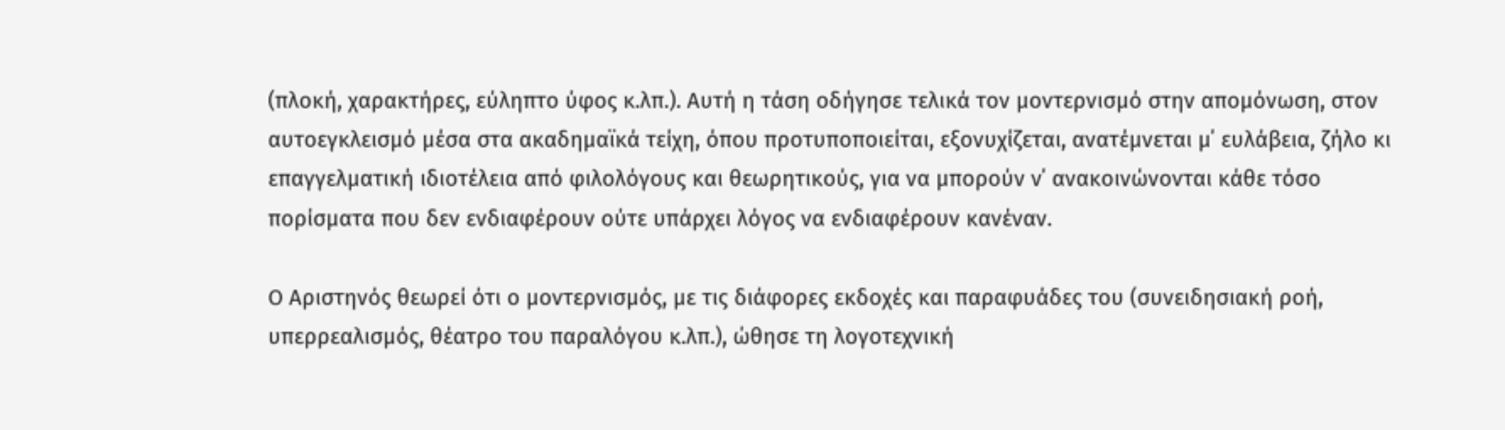(πλοκή, χαρακτήρες, εύληπτο ύφος κ.λπ.). Αυτή η τάση οδήγησε τελικά τον μοντερνισμό στην απομόνωση, στον αυτοεγκλεισμό μέσα στα ακαδημαϊκά τείχη, όπου προτυποποιείται, εξονυχίζεται, ανατέμνεται μ΄ ευλάβεια, ζήλο κι επαγγελματική ιδιοτέλεια από φιλολόγους και θεωρητικούς, για να μπορούν ν΄ ανακοινώνονται κάθε τόσο πορίσματα που δεν ενδιαφέρουν ούτε υπάρχει λόγος να ενδιαφέρουν κανέναν.

Ο Αριστηνός θεωρεί ότι ο μοντερνισμός, με τις διάφορες εκδοχές και παραφυάδες του (συνειδησιακή ροή, υπερρεαλισμός, θέατρο του παραλόγου κ.λπ.), ώθησε τη λογοτεχνική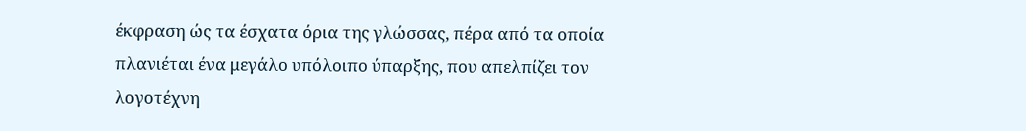έκφραση ώς τα έσχατα όρια της γλώσσας, πέρα από τα οποία πλανιέται ένα μεγάλο υπόλοιπο ύπαρξης, που απελπίζει τον λογοτέχνη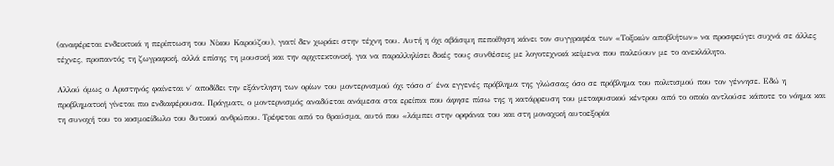(αναφέρεται ενδεικτικά η περίπτωση του Νίκου Καρούζου), γιατί δεν χωράει στην τέχνη του. Αυτή η όχι αβάσιμη πεποίθηση κάνει τον συγγραφέα των «Τοξικών αποβλήτων» να προσφεύγει συχνά σε άλλες τέχνες, προπαντός τη ζωγραφική, αλλά επίσης τη μουσική και την αρχιτεκτονική, για να παραλληλίσει δικές τους συνθέσεις με λογοτεχνικά κείμενα που παλεύουν με το ανεκλάλητο.

Αλλού όμως ο Αριστηνός φαίνεται ν΄ αποδίδει την εξάντληση των ορίων του μοντερνισμού όχι τόσο σ΄ ένα εγγενές πρόβλημα της γλώσσας όσο σε πρόβλημα του πολιτισμού που τον γέννησε. Εδώ η προβληματική γίνεται πιο ενδιαφέρουσα. Πράγματι, ο μοντερνισμός αναδύεται ανάμεσα στα ερείπια που άφησε πίσω της η κατάρρευση του μεταφυσικού κέντρου από το οποίο αντλούσε κάποτε το νόημα και τη συνοχή του το κοσμοείδωλο του δυτικού ανθρώπου. Τρέφεται από το θραύσμα, αυτό που «λάμπει στην ορφάνια του και στη μοναχική αυτοεξορία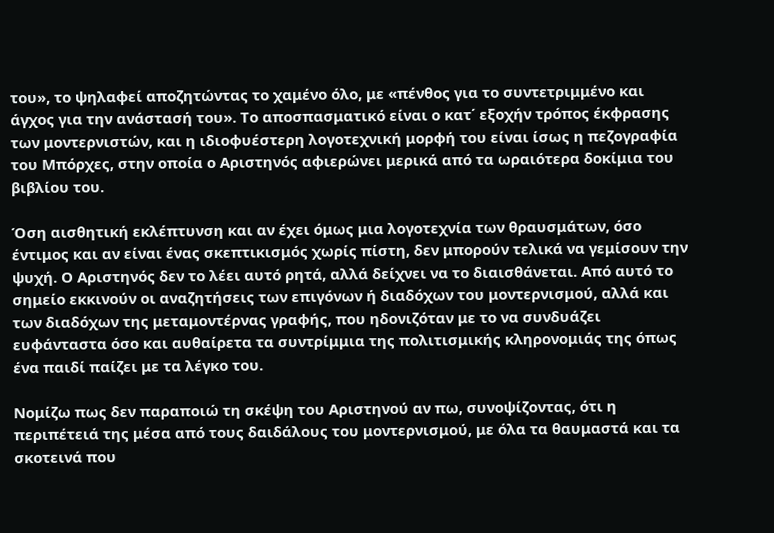του», το ψηλαφεί αποζητώντας το χαμένο όλο, με «πένθος για το συντετριμμένο και άγχος για την ανάστασή του». Το αποσπασματικό είναι ο κατ΄ εξοχήν τρόπος έκφρασης των μοντερνιστών, και η ιδιοφυέστερη λογοτεχνική μορφή του είναι ίσως η πεζογραφία του Μπόρχες, στην οποία ο Αριστηνός αφιερώνει μερικά από τα ωραιότερα δοκίμια του βιβλίου του.

Όση αισθητική εκλέπτυνση και αν έχει όμως μια λογοτεχνία των θραυσμάτων, όσο έντιμος και αν είναι ένας σκεπτικισμός χωρίς πίστη, δεν μπορούν τελικά να γεμίσουν την ψυχή. Ο Αριστηνός δεν το λέει αυτό ρητά, αλλά δείχνει να το διαισθάνεται. Από αυτό το σημείο εκκινούν οι αναζητήσεις των επιγόνων ή διαδόχων του μοντερνισμού, αλλά και των διαδόχων της μεταμοντέρνας γραφής, που ηδονιζόταν με το να συνδυάζει ευφάνταστα όσο και αυθαίρετα τα συντρίμμια της πολιτισμικής κληρονομιάς της όπως ένα παιδί παίζει με τα λέγκο του.

Νομίζω πως δεν παραποιώ τη σκέψη του Αριστηνού αν πω, συνοψίζοντας, ότι η περιπέτειά της μέσα από τους δαιδάλους του μοντερνισμού, με όλα τα θαυμαστά και τα σκοτεινά που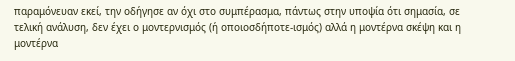παραμόνευαν εκεί, την οδήγησε αν όχι στο συμπέρασμα, πάντως στην υποψία ότι σημασία, σε τελική ανάλυση, δεν έχει ο μοντερνισμός (ή οποιοσδήποτε-ισμός) αλλά η μοντέρνα σκέψη και η μοντέρνα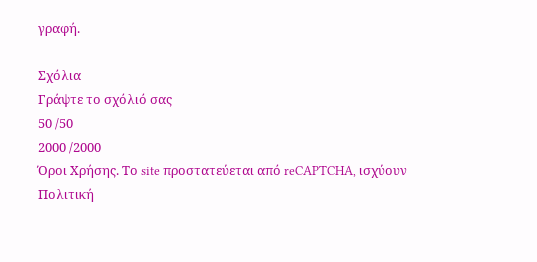γραφή.

Σχόλια
Γράψτε το σχόλιό σας
50 /50
2000 /2000
Όροι Χρήσης. Το site προστατεύεται από reCAPTCHA, ισχύουν Πολιτική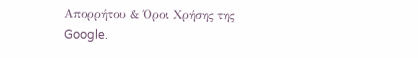Απορρήτου & Όροι Χρήσης της Google.